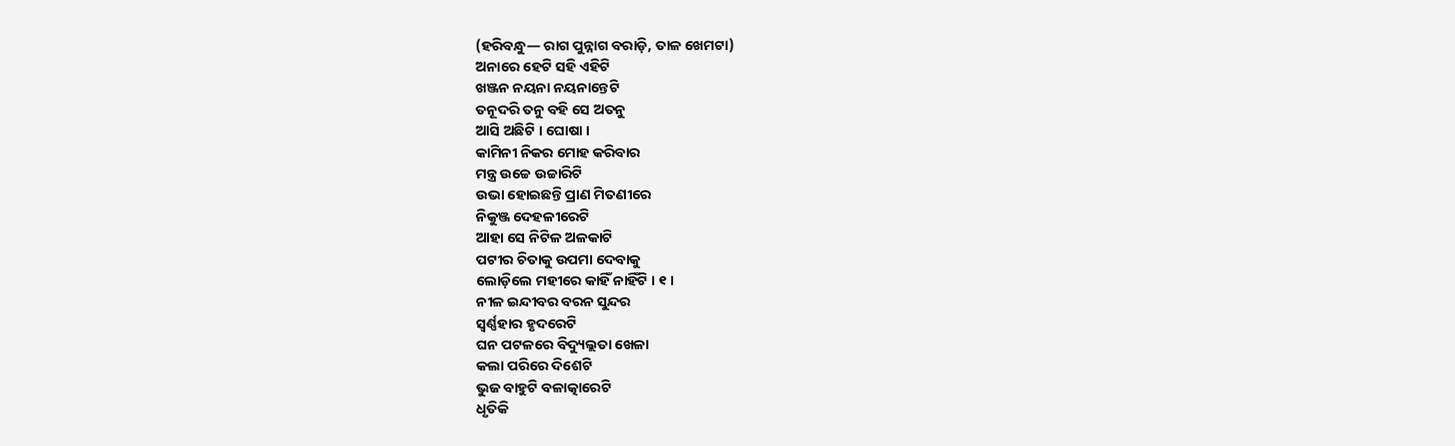(ହରିବନ୍ଧୁ— ରାଗ ପୁନ୍ନାଗ ବରାଡ଼ି, ତାଳ ଖେମଟା)
ଅନାରେ ହେଟି ସହି ଏହିଟି
ଖଞ୍ଜନ ନୟନା ନୟନାନ୍ତେଟି
ତନୂଦରି ତନୁ ବହି ସେ ଅତନୁ
ଆସି ଅଛିଟି । ଘୋଷା ।
କାମିନୀ ନିକର ମୋହ କରିବାର
ମନ୍ତ୍ର ଉଚ୍ଚେ ଉଚ୍ଚାରିଟି
ଉଭା ହୋଇଛନ୍ତି ପ୍ରାଣ ମିତଣୀରେ
ନିକୁଞ୍ଜ ଦେହଳୀରେଟି
ଆହା ସେ ନିଟିଳ ଅଳକାଟି
ପଟୀର ଚିତାକୁ ଉପମା ଦେବାକୁ
ଲୋଡ଼ିଲେ ମହୀରେ କାହିଁ ନାହିଁଟି । ୧ ।
ନୀଳ ଇନ୍ଦୀବର ବରନ ସୁନ୍ଦର
ସ୍ୱର୍ଣ୍ଣହାର ହୃଦରେଟି
ଘନ ପଟଳରେ ବିଦ୍ୟୁଲ୍ଲତା ଖେଳା
କଲା ପରିରେ ଦିଶେଟି
ଭୁଜ ବାହୁଟି ବଳାତ୍କାରେଟି
ଧୃତିକି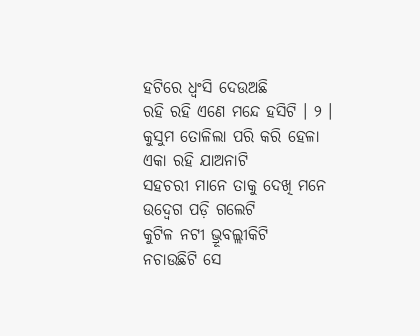ହଟିରେ ଧ୍ୱଂସି ଦେଉଅଛି
ରହି ରହି ଏଣେ ମନ୍ଦେ ହସିଟି । ୨ ।
କୁସୁମ ତୋଳିଲା ପରି କରି ହେଳା
ଏକା ରହି ଯାଅନାଟି
ସହଚରୀ ମାନେ ତାକୁ ଦେଖି ମନେ
ଉଦ୍ବେଗ ପଡ଼ି ଗଲେଟି
କୁଟିଳ ନଟୀ ଭ୍ରୂବଲ୍ଲୀକିଟି
ନଚାଉଛିଟି ସେ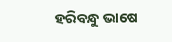ହରିବନ୍ଧୁ ଭାଷେ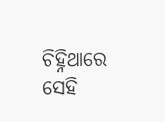ଚିହ୍ନିଥାରେ ସେହି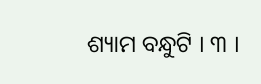ଶ୍ୟାମ ବନ୍ଧୁଟି । ୩ ।